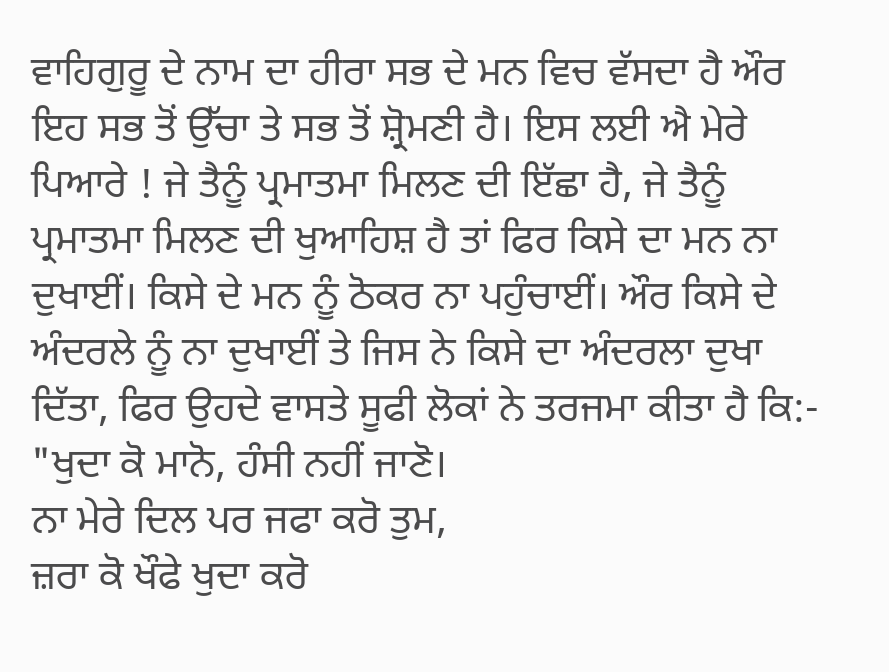ਵਾਹਿਗੁਰੂ ਦੇ ਨਾਮ ਦਾ ਹੀਰਾ ਸਭ ਦੇ ਮਨ ਵਿਚ ਵੱਸਦਾ ਹੈ ਔਰ ਇਹ ਸਭ ਤੋਂ ਉੱਚਾ ਤੇ ਸਭ ਤੋਂ ਸ਼੍ਰੋਮਣੀ ਹੈ। ਇਸ ਲਈ ਐ ਮੇਰੇ ਪਿਆਰੇ ! ਜੇ ਤੈਨੂੰ ਪ੍ਰਮਾਤਮਾ ਮਿਲਣ ਦੀ ਇੱਛਾ ਹੈ, ਜੇ ਤੈਨੂੰ ਪ੍ਰਮਾਤਮਾ ਮਿਲਣ ਦੀ ਖੁਆਹਿਸ਼ ਹੈ ਤਾਂ ਫਿਰ ਕਿਸੇ ਦਾ ਮਨ ਨਾ ਦੁਖਾਈਂ। ਕਿਸੇ ਦੇ ਮਨ ਨੂੰ ਠੋਕਰ ਨਾ ਪਹੁੰਚਾਈਂ। ਔਰ ਕਿਸੇ ਦੇ ਅੰਦਰਲੇ ਨੂੰ ਨਾ ਦੁਖਾਈਂ ਤੇ ਜਿਸ ਨੇ ਕਿਸੇ ਦਾ ਅੰਦਰਲਾ ਦੁਖਾ ਦਿੱਤਾ, ਫਿਰ ਉਹਦੇ ਵਾਸਤੇ ਸੂਫੀ ਲੋਕਾਂ ਨੇ ਤਰਜਮਾ ਕੀਤਾ ਹੈ ਕਿ:-
"ਖੁਦਾ ਕੋ ਮਾਨੋ, ਹੰਸੀ ਨਹੀਂ ਜਾਣੋ।
ਨਾ ਮੇਰੇ ਦਿਲ ਪਰ ਜਫਾ ਕਰੋ ਤੁਮ,
ਜ਼ਰਾ ਕੋ ਖੌਫੇ ਖੁਦਾ ਕਰੋ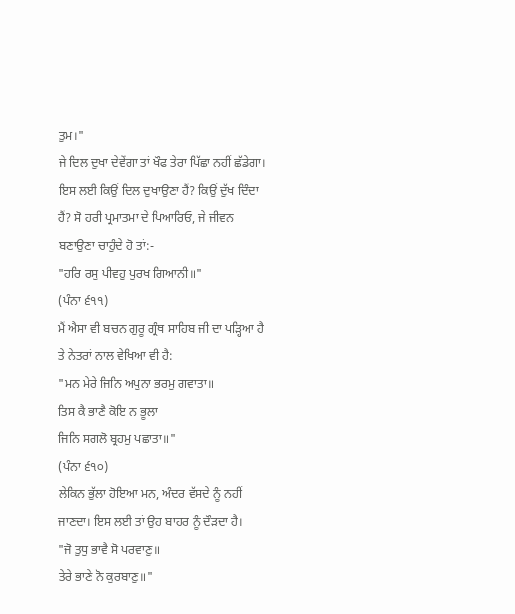ਤੁਮ।"
ਜੇ ਦਿਲ ਦੁਖਾ ਦੇਵੇਂਗਾ ਤਾਂ ਖੌਫ ਤੇਰਾ ਪਿੱਛਾ ਨਹੀਂ ਛੱਡੇਗਾ। ਇਸ ਲਈ ਕਿਉਂ ਦਿਲ ਦੁਖਾਉਣਾ ਹੈਂ? ਕਿਉਂ ਦੁੱਖ ਦਿੰਦਾ ਹੈਂ? ਸੋ ਹਰੀ ਪ੍ਰਮਾਤਮਾ ਦੇ ਪਿਆਰਿਓ, ਜੇ ਜੀਵਨ ਬਣਾਉਣਾ ਚਾਹੁੰਦੇ ਹੋ ਤਾਂ:-
"ਹਰਿ ਰਸੁ ਪੀਵਹੁ ਪੁਰਖ ਗਿਆਨੀ॥"
(ਪੰਨਾ ੬੧੧)
ਮੈਂ ਐਸਾ ਵੀ ਬਚਨ ਗੁਰੂ ਗ੍ਰੰਥ ਸਾਹਿਬ ਜੀ ਦਾ ਪੜ੍ਹਿਆ ਹੈ ਤੇ ਨੇਤਰਾਂ ਨਾਲ ਵੇਖਿਆ ਵੀ ਹੈ:
"ਮਨ ਮੇਰੇ ਜਿਨਿ ਅਪੁਨਾ ਭਰਮੁ ਗਵਾਤਾ॥
ਤਿਸ ਕੈ ਭਾਣੈ ਕੋਇ ਨ ਭੂਲਾ
ਜਿਨਿ ਸਗਲੋ ਬ੍ਰਹਮੁ ਪਛਾਤਾ॥"
(ਪੰਨਾ ੬੧੦)
ਲੇਕਿਨ ਭੁੱਲਾ ਹੋਇਆ ਮਨ, ਅੰਦਰ ਵੱਸਦੇ ਨੂੰ ਨਹੀਂ ਜਾਣਦਾ। ਇਸ ਲਈ ਤਾਂ ਉਹ ਬਾਹਰ ਨੂੰ ਦੌੜਦਾ ਹੈ।
"ਜੋ ਤੁਧੁ ਭਾਵੈ ਸੋ ਪਰਵਾਣੁ॥
ਤੇਰੇ ਭਾਣੇ ਨੋ ਕੁਰਬਾਣੁ॥"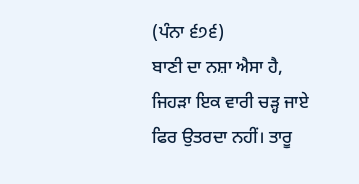(ਪੰਨਾ ੬੭੬)
ਬਾਣੀ ਦਾ ਨਸ਼ਾ ਐਸਾ ਹੈ, ਜਿਹੜਾ ਇਕ ਵਾਰੀ ਚੜ੍ਹ ਜਾਏ ਫਿਰ ਉਤਰਦਾ ਨਹੀਂ। ਤਾਰੂ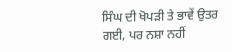ਸਿੰਘ ਦੀ ਖੋਪੜੀ ਤੇ ਭਾਵੇਂ ਉਤਰ ਗਈ, ਪਰ ਨਸ਼ਾ ਨਹੀਂ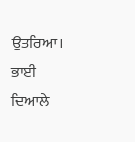ਉਤਰਿਆ। ਭਾਈ ਦਿਆਲੇ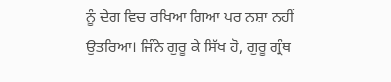ਨੂੰ ਦੇਗ ਵਿਚ ਰਖਿਆ ਗਿਆ ਪਰ ਨਸ਼ਾ ਨਹੀਂ ਉਤਰਿਆ। ਜਿੰਨੇ ਗੁਰੂ ਕੇ ਸਿੱਖ ਹੋ, ਗੁਰੂ ਗ੍ਰੰਥ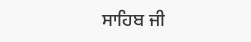ਸਾਹਿਬ ਜੀ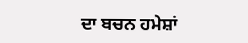ਦਾ ਬਚਨ ਹਮੇਸ਼ਾਂ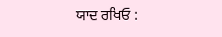ਯਾਦ ਰਖਿਓ :